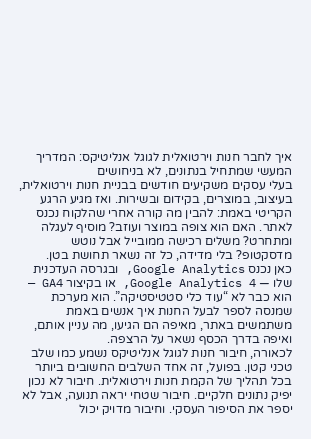איך לחבר חנות וירטואלית לגוגל אנליטיקס: המדריך המעשי שמתחיל בנתונים, לא בניחושים
בעלי עסקים משקיעים חודשים בבניית חנות וירטואלית, בעיצוב, במוצרים, בקידום ובשירות. ואז מגיע הרגע הקריטי באמת: להבין מה קורה אחרי שהלקוח נכנס לאתר. האם הוא צופה במוצר ועוזב? מוסיף לעגלה ומתחרט? משלים רכישה ממובייל אבל נוטש מדסקטופ? בלי מדידה, כל זה נשאר תחושת בטן.
כאן נכנס Google Analytics, ובגרסה העדכנית שלו — Google Analytics 4, או בקיצור GA4 — הוא כבר לא “עוד כלי סטטיסטיקה”. הוא מערכת שמנסה לספר לבעל החנות איך אנשים באמת משתמשים באתר, מאיפה הם הגיעו, מה עניין אותם, ואיפה בדרך הכסף נשאר על הרצפה.
לכאורה, חיבור חנות לגוגל אנליטיקס נשמע כמו שלב טכני קטן. בפועל, זה אחד השלבים החשובים ביותר בכל תהליך של הקמת חנות וירטואלית. חיבור לא נכון יפיק נתונים חלקיים. חיבור שטחי יראה תנועה, אבל לא יספר את הסיפור העסקי. וחיבור מדויק יכול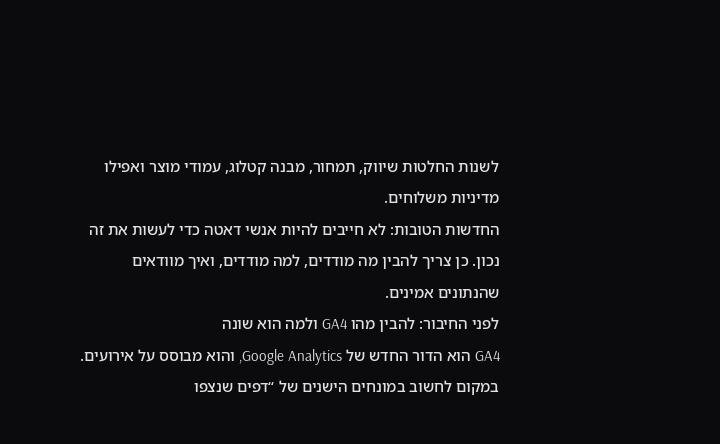לשנות החלטות שיווק, תמחור, מבנה קטלוג, עמודי מוצר ואפילו מדיניות משלוחים.
החדשות הטובות: לא חייבים להיות אנשי דאטה כדי לעשות את זה נכון. כן צריך להבין מה מודדים, למה מודדים, ואיך מוודאים שהנתונים אמינים.
לפני החיבור: להבין מהו GA4 ולמה הוא שונה
GA4 הוא הדור החדש של Google Analytics, והוא מבוסס על אירועים. במקום לחשוב במונחים הישנים של “דפים שנצפו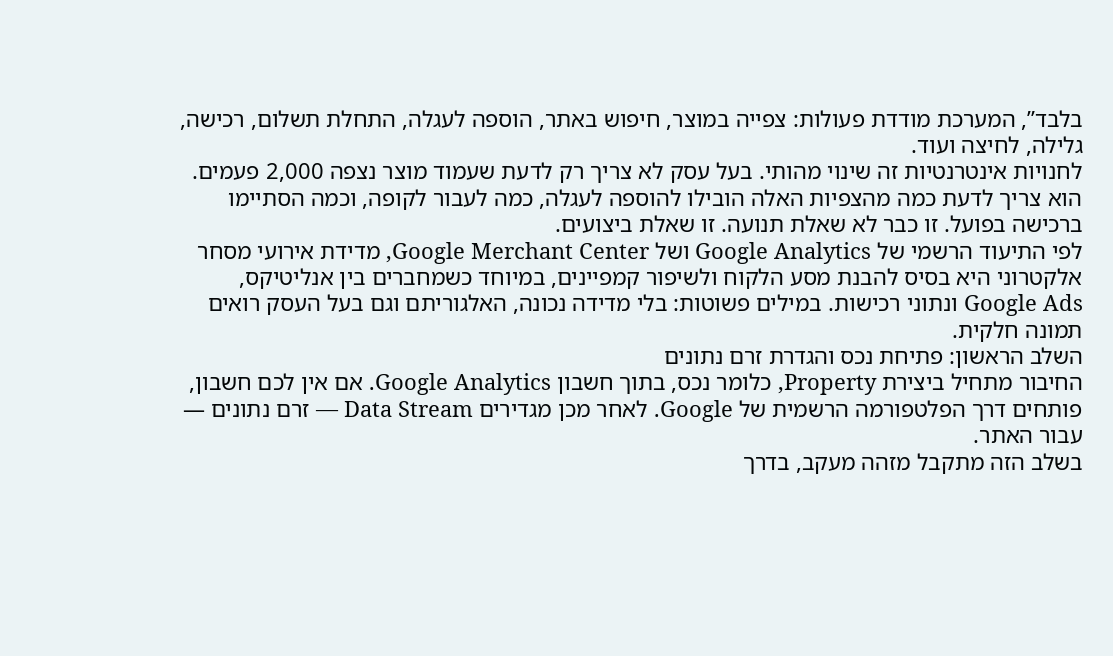בלבד”, המערכת מודדת פעולות: צפייה במוצר, חיפוש באתר, הוספה לעגלה, התחלת תשלום, רכישה, גלילה, לחיצה ועוד.
לחנויות אינטרנטיות זה שינוי מהותי. בעל עסק לא צריך רק לדעת שעמוד מוצר נצפה 2,000 פעמים. הוא צריך לדעת כמה מהצפיות האלה הובילו להוספה לעגלה, כמה לעבור לקופה, וכמה הסתיימו ברכישה בפועל. זו כבר לא שאלת תנועה. זו שאלת ביצועים.
לפי התיעוד הרשמי של Google Analytics ושל Google Merchant Center, מדידת אירועי מסחר אלקטרוני היא בסיס להבנת מסע הלקוח ולשיפור קמפיינים, במיוחד כשמחברים בין אנליטיקס, Google Ads ונתוני רכישות. במילים פשוטות: בלי מדידה נכונה, האלגוריתם וגם בעל העסק רואים תמונה חלקית.
השלב הראשון: פתיחת נכס והגדרת זרם נתונים
החיבור מתחיל ביצירת Property, כלומר נכס, בתוך חשבון Google Analytics. אם אין לכם חשבון, פותחים דרך הפלטפורמה הרשמית של Google. לאחר מכן מגדירים Data Stream — זרם נתונים — עבור האתר.
בשלב הזה מתקבל מזהה מעקב, בדרך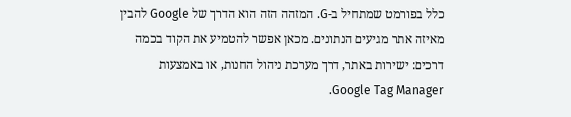כלל בפורמט שמתחיל ב-G. המזהה הזה הוא הדרך של Google להבין מאיזה אתר מגיעים הנתונים. מכאן אפשר להטמיע את הקוד בכמה דרכים: ישירות באתר, דרך מערכת ניהול החנות, או באמצעות Google Tag Manager.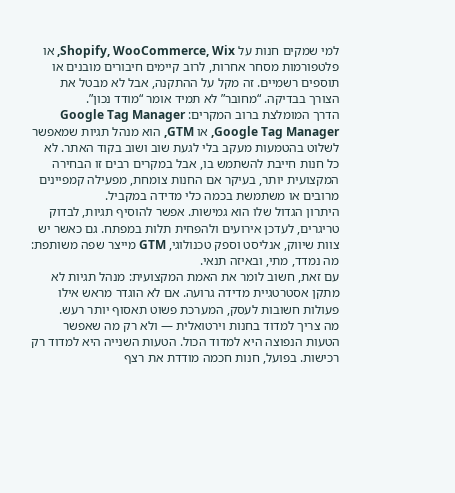למי שמקים חנות על Shopify, WooCommerce, Wix, או פלטפורמות מסחר אחרות, לרוב קיימים חיבורים מובנים או תוספים רשמיים. זה מקל על ההתקנה, אבל לא מבטל את הצורך בבדיקה. “מחובר” לא תמיד אומר “מודד נכון”.
הדרך המומלצת ברוב המקרים: Google Tag Manager
Google Tag Manager, או GTM, הוא מנהל תגיות שמאפשר לשלוט בהטמעות מעקב בלי לגעת שוב ושוב בקוד האתר. לא כל חנות חייבת להשתמש בו, אבל במקרים רבים זו הבחירה המקצועית יותר, בעיקר אם החנות צומחת, מפעילה קמפיינים מרובים או משתמשת בכמה כלי מדידה במקביל.
היתרון הגדול שלו הוא גמישות. אפשר להוסיף תגיות, לבדוק טריגרים, לעדכן אירועים ולהפחית תלות במפתח. גם כאשר יש צוות שיווק, אנליסט וספק טכנולוגי, GTM מייצר שפה משותפת: מה נמדד, מתי, ובאיזה תנאי.
עם זאת, חשוב לומר את האמת המקצועית: מנהל תגיות לא מתקן אסטרטגיית מדידה גרועה. אם לא הוגדר מראש אילו פעולות חשובות לעסק, המערכת פשוט תאסוף יותר רעש.
מה צריך למדוד בחנות וירטואלית — ולא רק מה שאפשר
הטעות הנפוצה היא למדוד הכול. הטעות השנייה היא למדוד רק רכישות. בפועל, חנות חכמה מודדת את רצף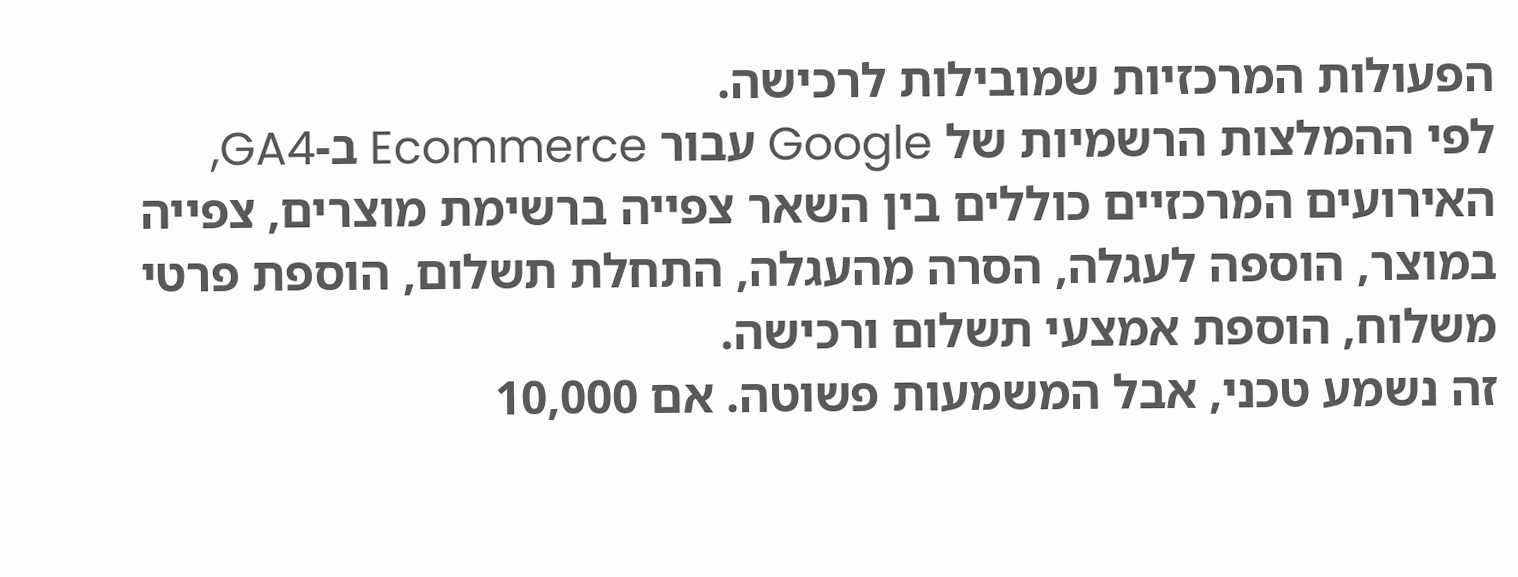הפעולות המרכזיות שמובילות לרכישה.
לפי ההמלצות הרשמיות של Google עבור Ecommerce ב-GA4, האירועים המרכזיים כוללים בין השאר צפייה ברשימת מוצרים, צפייה במוצר, הוספה לעגלה, הסרה מהעגלה, התחלת תשלום, הוספת פרטי משלוח, הוספת אמצעי תשלום ורכישה.
זה נשמע טכני, אבל המשמעות פשוטה. אם 10,000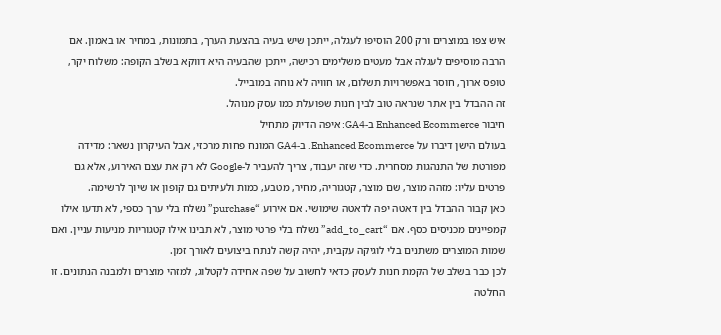איש צפו במוצרים ורק 200 הוסיפו לעגלה, ייתכן שיש בעיה בהצעת הערך, בתמונות, במחיר או באמון. אם הרבה מוסיפים לעגלה אבל מעטים משלימים רכישה, ייתכן שהבעיה היא דווקא בשלב הקופה: משלוח יקר, טופס ארוך, חוסר באפשרויות תשלום, או חוויה לא נוחה במובייל.
זה ההבדל בין אתר שנראה טוב לבין חנות שפועלת כמו עסק מנוהל.
חיבור Enhanced Ecommerce ב-GA4: איפה הדיוק מתחיל
בעולם הישן דיברו על Enhanced Ecommerce. ב-GA4 המונח פחות מרכזי, אבל העיקרון נשאר: מדידה מפורטת של התנהגות מסחרית. כדי שזה יעבוד, צריך להעביר ל-Google לא רק את עצם האירוע, אלא גם פרטים עליו: מזהה מוצר, שם מוצר, קטגוריה, מחיר, מטבע, כמות ולעיתים גם קופון או שיוך לרשימה.
כאן קבור ההבדל בין דאטה יפה לדאטה שימושי. אם אירוע “purchase” נשלח בלי ערך כספי, לא תדעו אילו קמפיינים מכניסים כסף. אם “add_to_cart” נשלח בלי פרטי מוצר, לא תבינו אילו קטגוריות מניעות עניין. ואם שמות המוצרים משתנים בלי לוגיקה עקבית, יהיה קשה לנתח ביצועים לאורך זמן.
לכן כבר בשלב של הקמת חנות לעסק כדאי לחשוב על שפה אחידה לקטלוג, למזהי מוצרים ולמבנה הנתונים. זו החלטה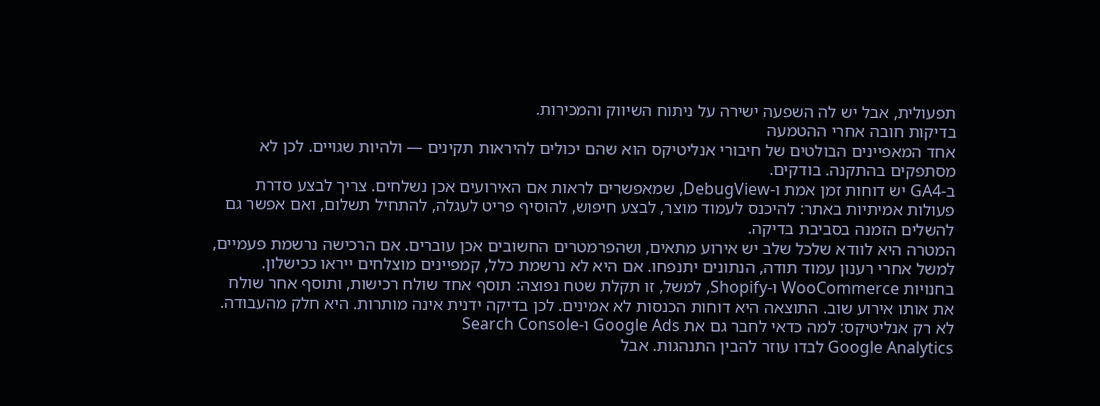תפעולית, אבל יש לה השפעה ישירה על ניתוח השיווק והמכירות.
בדיקות חובה אחרי ההטמעה
אחד המאפיינים הבולטים של חיבורי אנליטיקס הוא שהם יכולים להיראות תקינים — ולהיות שגויים. לכן לא מסתפקים בהתקנה. בודקים.
ב-GA4 יש דוחות זמן אמת ו-DebugView, שמאפשרים לראות אם האירועים אכן נשלחים. צריך לבצע סדרת פעולות אמיתיות באתר: להיכנס לעמוד מוצר, לבצע חיפוש, להוסיף פריט לעגלה, להתחיל תשלום, ואם אפשר גם להשלים הזמנה בסביבת בדיקה.
המטרה היא לוודא שלכל שלב יש אירוע מתאים, ושהפרמטרים החשובים אכן עוברים. אם הרכישה נרשמת פעמיים, למשל אחרי רענון עמוד תודה, הנתונים יתנפחו. אם היא לא נרשמת כלל, קמפיינים מוצלחים ייראו ככישלון.
בחנויות WooCommerce ו-Shopify, למשל, זו תקלת שטח נפוצה: תוסף אחד שולח רכישות, ותוסף אחר שולח את אותו אירוע שוב. התוצאה היא דוחות הכנסות לא אמינים. לכן בדיקה ידנית אינה מותרות. היא חלק מהעבודה.
לא רק אנליטיקס: למה כדאי לחבר גם את Google Ads ו-Search Console
Google Analytics לבדו עוזר להבין התנהגות. אבל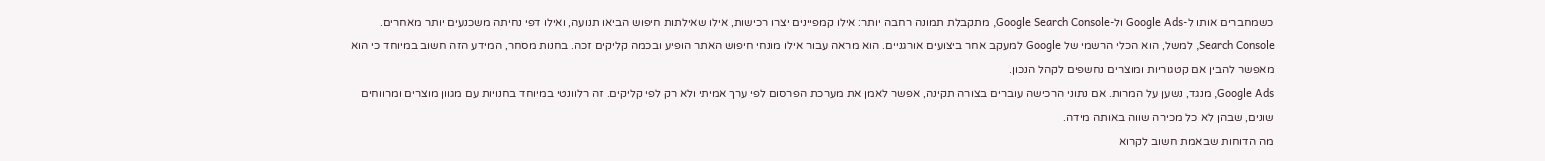כשמחברים אותו ל-Google Ads ול-Google Search Console, מתקבלת תמונה רחבה יותר: אילו קמפיינים יצרו רכישות, אילו שאילתות חיפוש הביאו תנועה, ואילו דפי נחיתה משכנעים יותר מאחרים.
Search Console, למשל, הוא הכלי הרשמי של Google למעקב אחר ביצועים אורגניים. הוא מראה עבור אילו מונחי חיפוש האתר הופיע ובכמה קליקים זכה. בחנות מסחר, המידע הזה חשוב במיוחד כי הוא מאפשר להבין אם קטגוריות ומוצרים נחשפים לקהל הנכון.
Google Ads, מנגד, נשען על המרות. אם נתוני הרכישה עוברים בצורה תקינה, אפשר לאמן את מערכת הפרסום לפי ערך אמיתי ולא רק לפי קליקים. זה רלוונטי במיוחד בחנויות עם מגוון מוצרים ומרווחים שונים, שבהן לא כל מכירה שווה באותה מידה.
מה הדוחות שבאמת חשוב לקרוא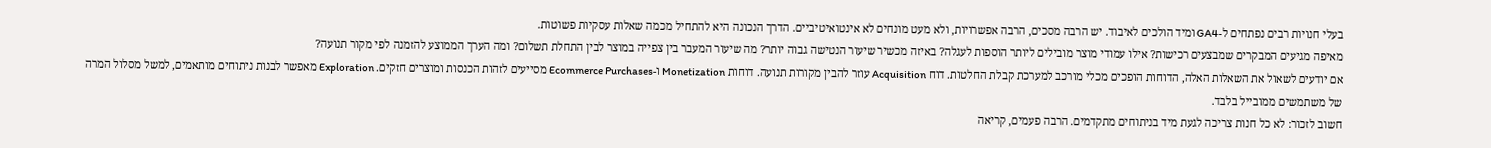בעלי חנויות רבים נפתחים ל-GA4 ומיד הולכים לאיבוד. יש הרבה מסכים, הרבה אפשרויות, ולא מעט מונחים לא אינטואיטיביים. הדרך הנכונה היא להתחיל מכמה שאלות עסקיות פשוטות.
מאיפה מגיעים המבקרים שמבצעים רכישות? אילו עמודי מוצר מובילים ליותר הוספות לעגלה? באיזה מכשיר שיעור הנטישה גבוה יותר? מה שיעור המעבר בין צפייה במוצר לבין התחלת תשלום? ומה הערך הממוצע להזמנה לפי מקור תנועה?
אם יודעים לשאול את השאלות האלה, הדוחות הופכים מכלי מורכב למערכת קבלת החלטות. דוח Acquisition עוזר להבין מקורות תנועה. דוחות Monetization ו-Ecommerce Purchases מסייעים לזהות הכנסות ומוצרים חזקים. Exploration מאפשר לבנות ניתוחים מותאמים, למשל מסלול המרה של משתמשים ממובייל בלבד.
חשוב לזכור: לא כל חנות צריכה לגעת מיד בניתוחים מתקדמים. הרבה פעמים, קריאה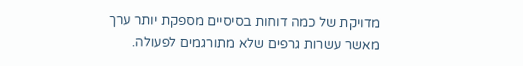מדויקת של כמה דוחות בסיסיים מספקת יותר ערך מאשר עשרות גרפים שלא מתורגמים לפעולה.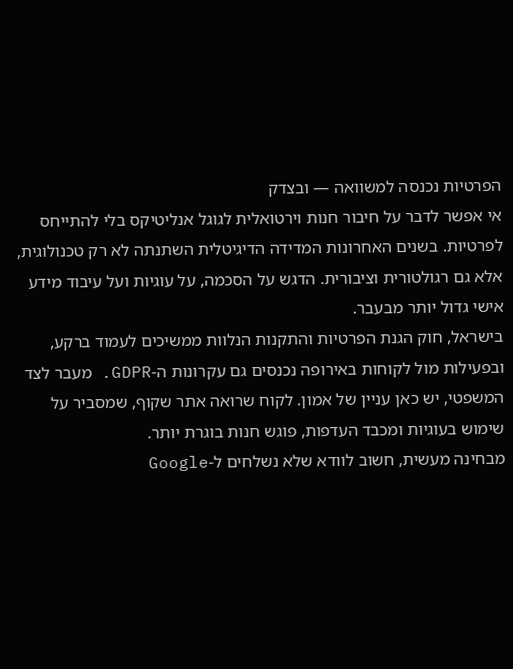הפרטיות נכנסה למשוואה — ובצדק
אי אפשר לדבר על חיבור חנות וירטואלית לגוגל אנליטיקס בלי להתייחס לפרטיות. בשנים האחרונות המדידה הדיגיטלית השתנתה לא רק טכנולוגית, אלא גם רגולטורית וציבורית. הדגש על הסכמה, על עוגיות ועל עיבוד מידע אישי גדול יותר מבעבר.
בישראל, חוק הגנת הפרטיות והתקנות הנלוות ממשיכים לעמוד ברקע, ובפעילות מול לקוחות באירופה נכנסים גם עקרונות ה-GDPR. מעבר לצד המשפטי, יש כאן עניין של אמון. לקוח שרואה אתר שקוף, שמסביר על שימוש בעוגיות ומכבד העדפות, פוגש חנות בוגרת יותר.
מבחינה מעשית, חשוב לוודא שלא נשלחים ל-Google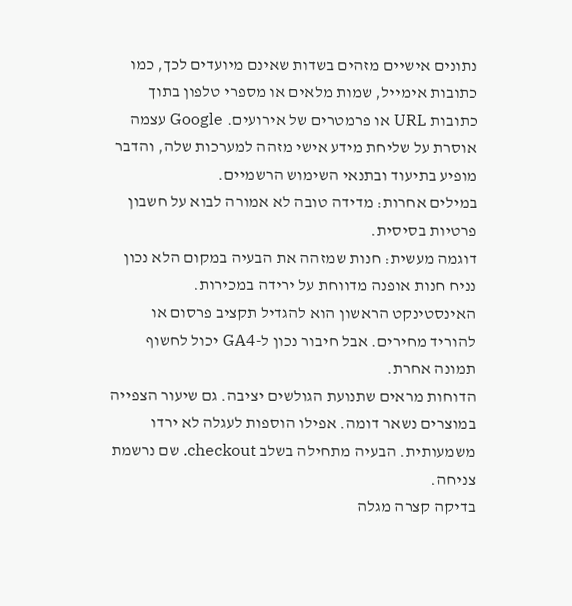נתונים אישיים מזהים בשדות שאינם מיועדים לכך, כמו כתובות אימייל, שמות מלאים או מספרי טלפון בתוך כתובות URL או פרמטרים של אירועים. Google עצמה אוסרת על שליחת מידע אישי מזהה למערכות שלה, והדבר מופיע בתיעוד ובתנאי השימוש הרשמיים.
במילים אחרות: מדידה טובה לא אמורה לבוא על חשבון פרטיות בסיסית.
דוגמה מעשית: חנות שמזהה את הבעיה במקום הלא נכון
נניח חנות אופנה מדווחת על ירידה במכירות. האינסטינקט הראשון הוא להגדיל תקציב פרסום או להוריד מחירים. אבל חיבור נכון ל-GA4 יכול לחשוף תמונה אחרת.
הדוחות מראים שתנועת הגולשים יציבה. גם שיעור הצפייה במוצרים נשאר דומה. אפילו הוספות לעגלה לא ירדו משמעותית. הבעיה מתחילה בשלב checkout. שם נרשמת צניחה.
בדיקה קצרה מגלה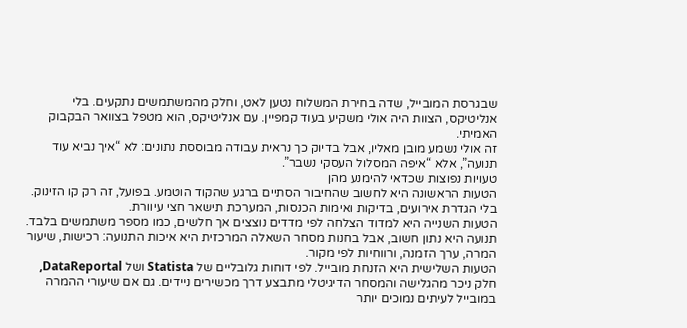שבגרסת המובייל, שדה בחירת המשלוח נטען לאט, וחלק מהמשתמשים נתקעים. בלי אנליטיקס, הצוות היה אולי משקיע בעוד קמפיין. עם אנליטיקס, הוא מטפל בצוואר הבקבוק האמיתי.
זה אולי נשמע מובן מאליו, אבל בדיוק כך נראית עבודה מבוססת נתונים: לא “איך נביא עוד תנועה”, אלא “איפה המסלול העסקי נשבר”.
טעויות נפוצות שכדאי להימנע מהן
הטעות הראשונה היא לחשוב שהחיבור הסתיים ברגע שהקוד הוטמע. בפועל, זה רק קו הזינוק. בלי הגדרת אירועים, בדיקות ואימות הכנסות, המערכת תישאר חצי עיוורת.
הטעות השנייה היא למדוד הצלחה לפי מדדים נוצצים אך חלשים, כמו מספר משתמשים בלבד. תנועה היא נתון חשוב, אבל בחנות מסחר השאלה המרכזית היא איכות התנועה: רכישות, שיעור המרה, ערך הזמנה, ורווחיות לפי מקור.
הטעות השלישית היא הזנחת מובייל. לפי דוחות גלובליים של Statista ושל DataReportal, חלק ניכר מהגלישה והמסחר הדיגיטלי מתבצע דרך מכשירים ניידים. גם אם שיעורי ההמרה במובייל לעיתים נמוכים יותר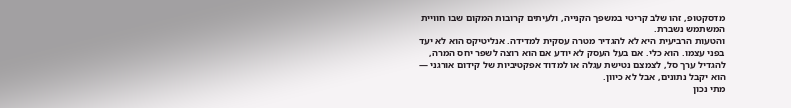מדסקטופ, זהו שלב קריטי במשפך הקנייה, ולעיתים קרובות המקום שבו חוויית המשתמש נשברת.
והטעות הרביעית היא לא להגדיר מטרה עסקית למדידה. אנליטיקס הוא לא יעד בפני עצמו. הוא כלי. אם בעל העסק לא יודע אם הוא רוצה לשפר יחס המרה, להגדיל ערך סל, לצמצם נטישת עגלה או למדוד אפקטיביות של קידום אורגני — הוא יקבל נתונים, אבל לא כיוון.
מתי נכון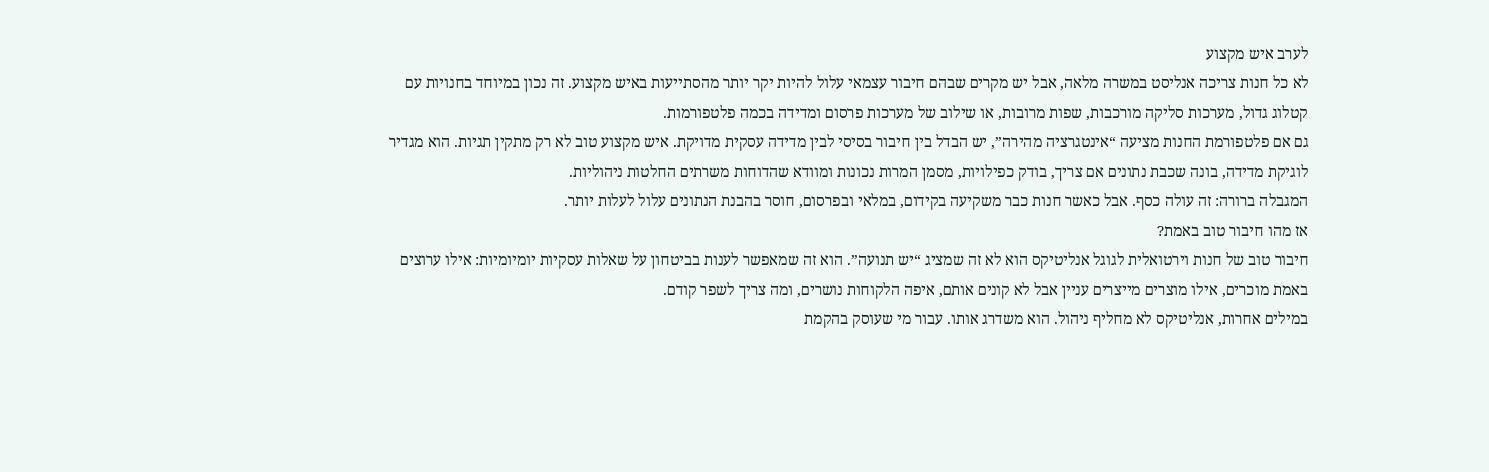לערב איש מקצוע
לא כל חנות צריכה אנליסט במשרה מלאה, אבל יש מקרים שבהם חיבור עצמאי עלול להיות יקר יותר מהסתייעות באיש מקצוע. זה נכון במיוחד בחנויות עם קטלוג גדול, מערכות סליקה מורכבות, שפות מרובות, או שילוב של מערכות פרסום ומדידה בכמה פלטפורמות.
גם אם פלטפורמת החנות מציעה “אינטגרציה מהירה”, יש הבדל בין חיבור בסיסי לבין מדידה עסקית מדויקת. איש מקצוע טוב לא רק מתקין תגיות. הוא מגדיר לוגיקת מדידה, בונה שכבת נתונים אם צריך, בודק כפילויות, מסמן המרות נכונות ומוודא שהדוחות משרתים החלטות ניהוליות.
המגבלה ברורה: זה עולה כסף. אבל כאשר חנות כבר משקיעה בקידום, במלאי ובפרסום, חוסר בהבנת הנתונים עלול לעלות יותר.
אז מהו חיבור טוב באמת?
חיבור טוב של חנות וירטואלית לגוגל אנליטיקס הוא לא זה שמציג “יש תנועה”. הוא זה שמאפשר לענות בביטחון על שאלות עסקיות יומיומיות: אילו ערוצים באמת מוכרים, אילו מוצרים מייצרים עניין אבל לא קונים אותם, איפה הלקוחות נושרים, ומה צריך לשפר קודם.
במילים אחרות, אנליטיקס לא מחליף ניהול. הוא משדרג אותו. עבור מי שעוסק בהקמת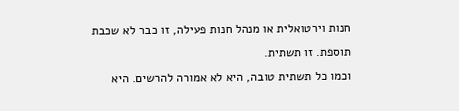חנות וירטואלית או מנהל חנות פעילה, זו כבר לא שכבת תוספת. זו תשתית.
וכמו כל תשתית טובה, היא לא אמורה להרשים. היא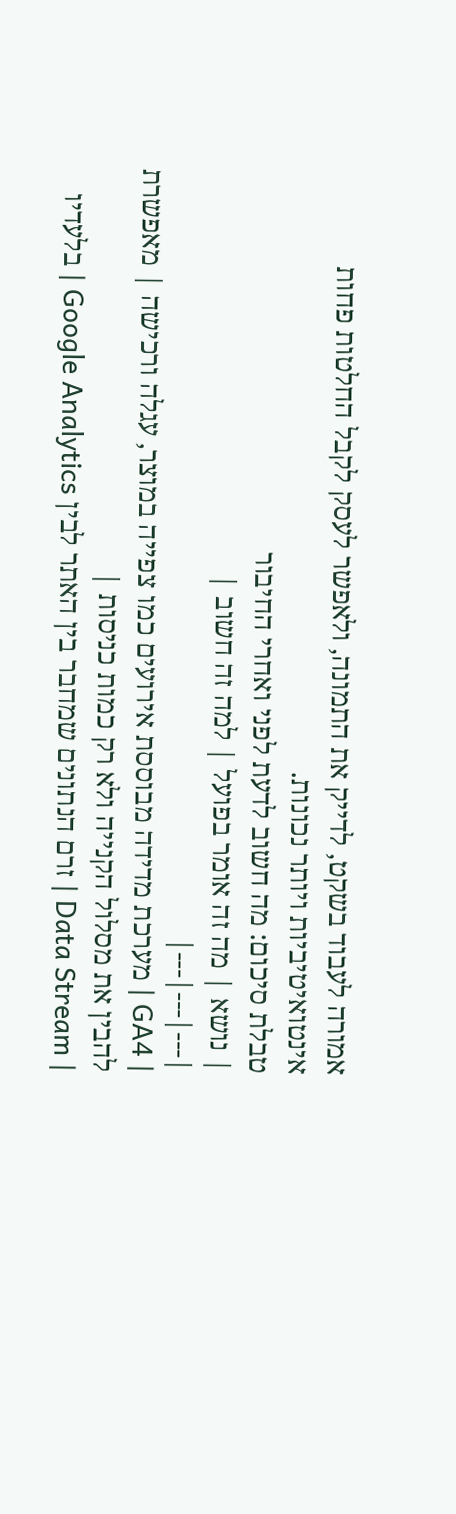אמורה לעבוד בשקט, לדייק את התמונה, ולאפשר לעסק לקבל החלטות פחות אינטואיטיביות ויותר נכונות.
טבלת סיכום: מה חשוב לדעת לפני ואחרי החיבור
| נושא | מה זה אומר בפועל | למה זה חשוב |
|---|---|---|
| GA4 | מערכת מדידה מבוססת אירועים כמו צפייה במוצר, עגלה ורכישה | מאפשרת להבין את מסלול הקנייה ולא רק כמות כניסות |
| Data Stream | זרם הנתונים שמחבר בין האתר לבין Google Analytics | בלעדיו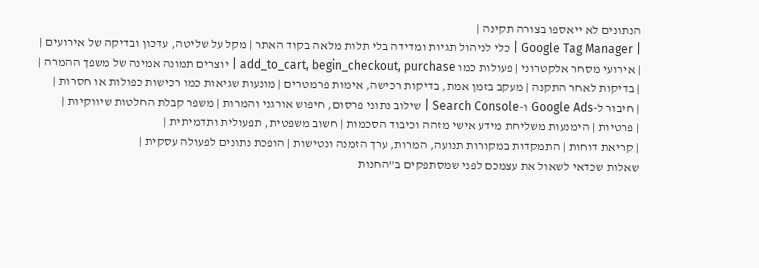הנתונים לא ייאספו בצורה תקינה |
| Google Tag Manager | כלי לניהול תגיות ומדידה בלי תלות מלאה בקוד האתר | מקל על שליטה, עדכון ובדיקה של אירועים |
| אירועי מסחר אלקטרוני | פעולות כמו add_to_cart, begin_checkout, purchase | יוצרים תמונה אמינה של משפך ההמרה |
| בדיקות לאחר התקנה | מעקב בזמן אמת, בדיקות רכישה, אימות פרמטרים | מונעות שגיאות כמו רכישות כפולות או חסרות |
| חיבור ל-Google Ads ו-Search Console | שילוב נתוני פרסום, חיפוש אורגני והמרות | משפר קבלת החלטות שיווקיות |
| פרטיות | הימנעות משליחת מידע אישי מזהה וכיבוד הסכמות | חשוב משפטית, תפעולית ותדמיתית |
| קריאת דוחות | התמקדות במקורות תנועה, המרות, ערך הזמנה ונטישות | הופכת נתונים לפעולה עסקית |
שאלות שכדאי לשאול את עצמכם לפני שמסתפקים ב”החנות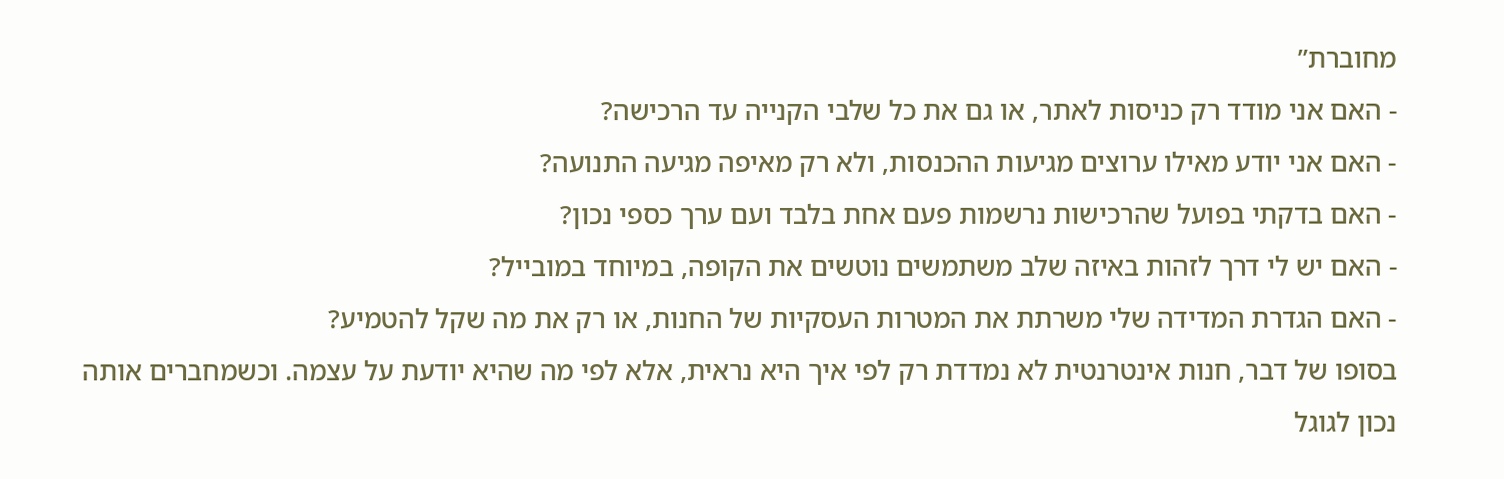מחוברת”
- האם אני מודד רק כניסות לאתר, או גם את כל שלבי הקנייה עד הרכישה?
- האם אני יודע מאילו ערוצים מגיעות ההכנסות, ולא רק מאיפה מגיעה התנועה?
- האם בדקתי בפועל שהרכישות נרשמות פעם אחת בלבד ועם ערך כספי נכון?
- האם יש לי דרך לזהות באיזה שלב משתמשים נוטשים את הקופה, במיוחד במובייל?
- האם הגדרת המדידה שלי משרתת את המטרות העסקיות של החנות, או רק את מה שקל להטמיע?
בסופו של דבר, חנות אינטרנטית לא נמדדת רק לפי איך היא נראית, אלא לפי מה שהיא יודעת על עצמה. וכשמחברים אותה נכון לגוגל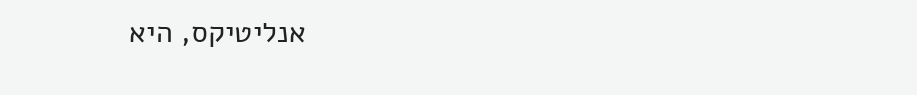אנליטיקס, היא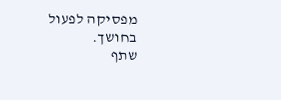מפסיקה לפעול בחושך.
שתף